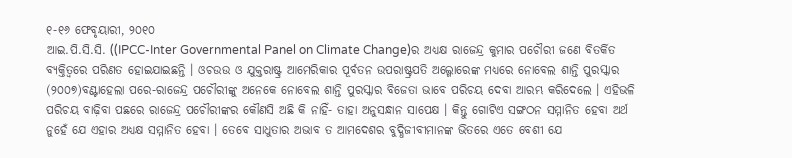୧-୧୬ ଫେବୃୟାରୀ, ୨୦୧୦
ଆଇ.ପି.ସି.ସି. ((IPCC-Inter Governmental Panel on Climate Change)ର ଅଧ୍ୟକ୍ଷ ରାଜେନ୍ଦ୍ର କୁମାର ପଚୌରୀ ଜଣେ ବିତର୍କିତ ବ୍ୟକ୍ତିତ୍ୱରେ ପରିଣତ ହୋଇଯାଇଛନ୍ତି । ଓଚଉଉ ଓ ଯୁକ୍ତରାଷ୍ଟ୍ର ଆମେରିକାର ପୂର୍ବତନ ଉପରାଷ୍ଟ୍ରପତି ଅଲ୍ଗୋରେଙ୍କ ମଧ୍ୟରେ ନୋବେଲ ଶାନ୍ତି ପୁରସ୍କାର (୨୦୦୭)ବଣ୍ଟାହେଲା ପରେ-ରାଜେନ୍ଦ୍ର ପଚୌରୀଙ୍କୁ ଅନେକେ ନୋବେଲ ଶାନ୍ତି ପୁରସ୍କାର ବିଜେତା ଭାବେ ପରିଚୟ ଦେବା ଆରମ୍ଭ କରିଦେଲେ । ଏହିଭଳି ପରିଚୟ ବାଢ଼ିବା ପଛରେ ରାଜେନ୍ଦ୍ର ପଚୌରୀଙ୍କର କୌଣସି ଅଛି କି ନାହିଁ- ତାହା ଅନୁସନ୍ଧାନ ସାପେକ୍ଷ । କିନ୍ତୁ ଗୋଟିଏ ସଙ୍ଗଠନ ସମ୍ମାନିତ ହେବା ଅର୍ଥ ନୁହେଁ ଯେ ଏହାର ଅଧ୍ୟକ୍ଷ ସମ୍ମାନିତ ହେବା । ତେବେ ସାଧୁତାର ଅଭାବ ତ ଆମଦେଶର ବୁଦ୍ଧିଜୀବୀମାନଙ୍କ ଭିତରେ ଏତେ ବେଶୀ ଯେ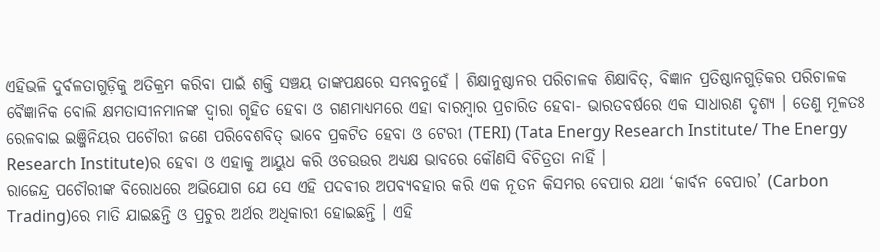ଏହିଭଳି ଦୁର୍ବଳତାଗୁଡ଼ିକୁ ଅତିକ୍ରମ କରିବା ପାଇଁ ଶକ୍ତି ସଞ୍ଚୟ ତାଙ୍କପକ୍ଷରେ ସମ୍ଭବନୁହେଁ । ଶିକ୍ଷାନୁଷ୍ଠାନର ପରିଚାଳକ ଶିକ୍ଷାବିତ୍, ବିଜ୍ଞାନ ପ୍ରତିଷ୍ଠାନଗୁଡ଼ିକର ପରିଚାଳକ ବୈଜ୍ଞାନିକ ବୋଲି କ୍ଷମତାସୀନମାନଙ୍କ ଦ୍ୱାରା ଗୃହିତ ହେବା ଓ ଗଣମାଧ୍ୟମରେ ଏହା ବାରମ୍ବାର ପ୍ରଚାରିତ ହେବା- ଭାରତବର୍ଷରେ ଏକ ସାଧାରଣ ଦୃଶ୍ୟ । ତେଣୁ ମୂଳତଃ ରେଳବାଇ ଇଞ୍ଜିନିୟର ପଚୌରୀ ଜଣେ ପରିବେଶବିତ୍ ଭାବେ ପ୍ରକଟିତ ହେବା ଓ ଟେରୀ (TERI) (Tata Energy Research Institute/ The Energy Research Institute)ର ହେବା ଓ ଏହାକୁ ଆୟୁଧ କରି ଓଚଉଉର ଅଧ୍ୟକ୍ଷ ଭାବରେ କୌଣସି ବିଚିତ୍ରତା ନାହିଁ ।
ରାଜେନ୍ଦ୍ର ପଚୌରୀଙ୍କ ବିରୋଧରେ ଅଭିଯୋଗ ଯେ ସେ ଏହି ପଦବୀର ଅପବ୍ୟବହାର କରି ଏକ ନୂତନ କିସମର ବେପାର ଯଥା ‘କାର୍ବନ ବେପାର’ (Carbon Trading)ରେ ମାତି ଯାଇଛନ୍ତି ଓ ପ୍ରଚୁର ଅର୍ଥର ଅଧିକାରୀ ହୋଇଛନ୍ତି । ଏହି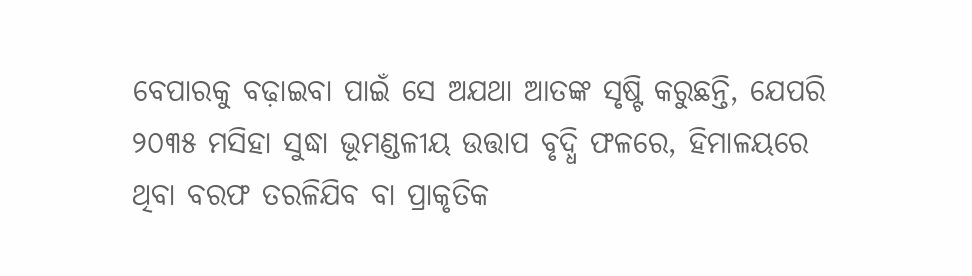ବେପାରକୁ ବଢ଼ାଇବା ପାଇଁ ସେ ଅଯଥା ଆତଙ୍କ ସୃଷ୍ଟି କରୁଛନ୍ତି, ଯେପରି ୨୦୩୫ ମସିହା ସୁଦ୍ଧା ଭୂମଣ୍ଡଳୀୟ ଉତ୍ତାପ ବୃଦ୍ଧି ଫଳରେ, ହିମାଳୟରେ ଥିବା ବରଫ ତରଳିଯିବ ବା ପ୍ରାକୃତିକ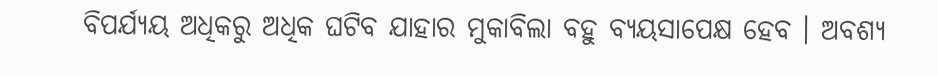ବିପର୍ଯ୍ୟୟ ଅଧିକରୁ ଅଧିକ ଘଟିବ ଯାହାର ମୁକାବିଲା ବହୁ ବ୍ୟୟସାପେକ୍ଷ ହେବ । ଅବଶ୍ୟ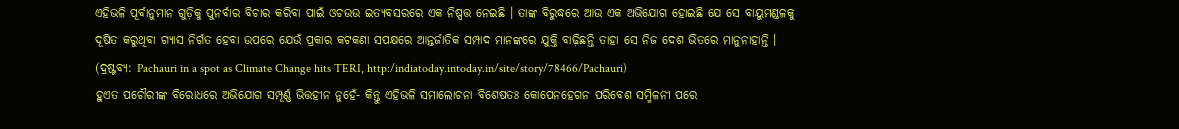ଏହିଭଳି ପୂର୍ବାନୁମାନ ଗୁଡ଼ିକୁ ପୁନର୍ବାର ବିଚାର କରିବା ପାଇଁ ଓଚଉଉ ଇତ୍ୟବସରରେ ଏକ ନିଷ୍ପତ୍ତ ନେଇଛି । ତାଙ୍କ ବିରୁଦ୍ଧରେ ଆଉ ଏକ ଅଭିଯୋଗ ହୋଇଛି ଯେ ସେ ବାୟୁମଣ୍ଡଳକୁ ଦୂଷିତ କରୁଥିବା ଗ୍ୟାସ ନିର୍ଗତ ହେବା ଉପରେ ଯେଉଁ ପ୍ରକାର କଟକଣା ସପକ୍ଷରେ ଆନ୍ତର୍ଜାତିକ ସମ୍ପାଦ ମାନଙ୍କରେ ଯୁକ୍ତି ବାଢ଼ିଛନ୍ତି ତାହା ସେ ନିଜ ଦେଶ ଭିତରେ ମାନୁନାହାନ୍ତି । (ଦ୍ରଷ୍ଟବ୍ୟ: Pachauri in a spot as Climate Change hits TERI, http:/indiatoday.intoday.in/site/story/78466/Pachauri)
ହୁଏତ ପଚୌରୀଙ୍କ ବିରୋଧରେ ଅଭିଯୋଗ ସମ୍ପୂର୍ଣ୍ଣ ଭିତ୍ତହୀନ ନୁହେଁ- କିନ୍ତୁ ଏହିଭଳି ସମାଲୋଚନା ବିଶେଷତଃ କୋପେନହେଗନ ପରିବେଶ ସମ୍ମିଳନୀ ପରେ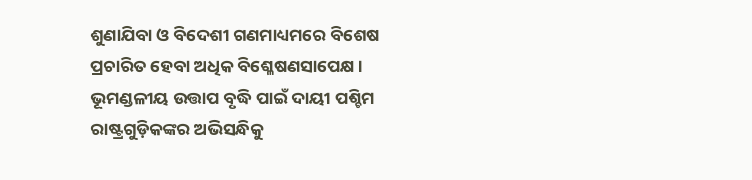ଶୁଣାଯିବା ଓ ବିଦେଶୀ ଗଣମାଧ୍ୟମରେ ବିଶେଷ ପ୍ରଚାରିତ ହେବା ଅଧିକ ବିଶ୍ଳେଷଣସାପେକ୍ଷ । ଭୂମଣ୍ଡଳୀୟ ଉତ୍ତାପ ବୃଦ୍ଧି ପାଇଁ ଦାୟୀ ପଶ୍ଚିମ ରାଷ୍ଟ୍ରଗୁଡ଼ିକଙ୍କର ଅଭିସନ୍ଧିକୁ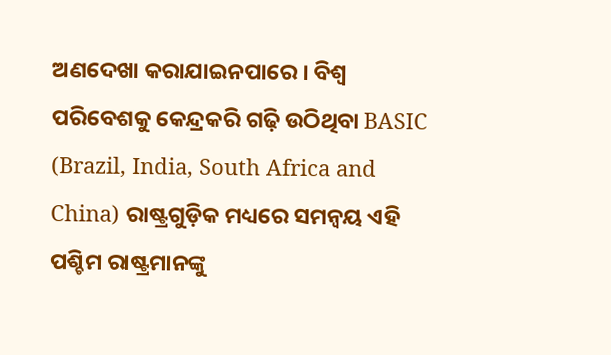ଅଣଦେଖା କରାଯାଇନପାରେ । ବିଶ୍ୱ ପରିବେଶକୁ କେନ୍ଦ୍ରକରି ଗଢ଼ି ଉଠିଥିବା BASIC (Brazil, India, South Africa and China) ରାଷ୍ଟ୍ରଗୁଡ଼ିକ ମଧ୍ୟରେ ସମନ୍ୱୟ ଏହି ପଶ୍ଚିମ ରାଷ୍ଟ୍ରମାନଙ୍କୁ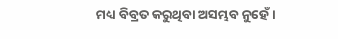ମଧ୍ୟ ବିବ୍ରତ କରୁଥିବା ଅସମ୍ଭବ ନୁହେଁ ।